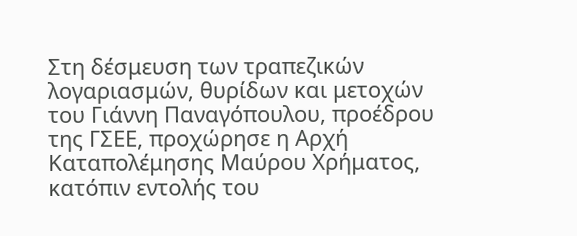Στη δέσμευση των τραπεζικών λογαριασμών, θυρίδων και μετοχών του Γιάννη Παναγόπουλου, προέδρου της ΓΣΕΕ, προχώρησε η Αρχή Καταπολέμησης Μαύρου Χρήματος, κατόπιν εντολής του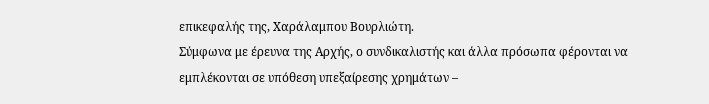επικεφαλής της, Χαράλαμπου Βουρλιώτη.
Σύμφωνα με έρευνα της Αρχής, ο συνδικαλιστής και άλλα πρόσωπα φέρονται να εμπλέκονται σε υπόθεση υπεξαίρεσης χρημάτων –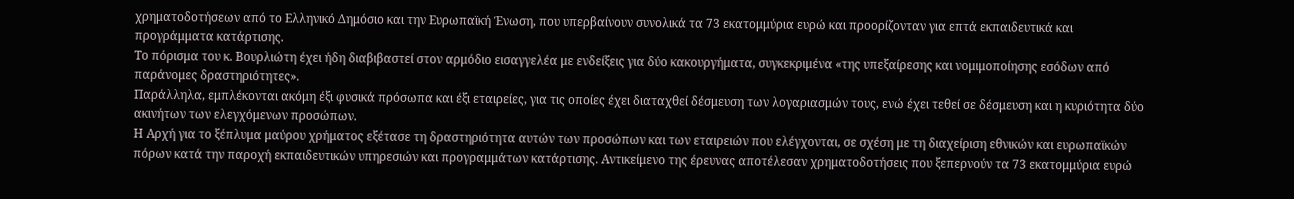χρηματοδοτήσεων από το Ελληνικό Δημόσιο και την Ευρωπαϊκή Ένωση, που υπερβαίνουν συνολικά τα 73 εκατομμύρια ευρώ και προορίζονταν για επτά εκπαιδευτικά και προγράμματα κατάρτισης.
Το πόρισμα του κ. Βουρλιώτη έχει ήδη διαβιβαστεί στον αρμόδιο εισαγγελέα με ενδείξεις για δύο κακουργήματα, συγκεκριμένα «της υπεξαίρεσης και νομιμοποίησης εσόδων από παράνομες δραστηριότητες».
Παράλληλα, εμπλέκονται ακόμη έξι φυσικά πρόσωπα και έξι εταιρείες, για τις οποίες έχει διαταχθεί δέσμευση των λογαριασμών τους, ενώ έχει τεθεί σε δέσμευση και η κυριότητα δύο ακινήτων των ελεγχόμενων προσώπων.
Η Αρχή για το ξέπλυμα μαύρου χρήματος εξέτασε τη δραστηριότητα αυτών των προσώπων και των εταιρειών που ελέγχονται, σε σχέση με τη διαχείριση εθνικών και ευρωπαϊκών πόρων κατά την παροχή εκπαιδευτικών υπηρεσιών και προγραμμάτων κατάρτισης. Αντικείμενο της έρευνας αποτέλεσαν χρηματοδοτήσεις που ξεπερνούν τα 73 εκατομμύρια ευρώ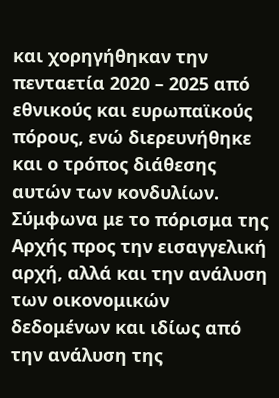και χορηγήθηκαν την πενταετία 2020 – 2025 από εθνικούς και ευρωπαϊκούς πόρους, ενώ διερευνήθηκε και ο τρόπος διάθεσης αυτών των κονδυλίων.
Σύμφωνα με το πόρισμα της Αρχής προς την εισαγγελική αρχή, αλλά και την ανάλυση των οικονομικών δεδομένων και ιδίως από την ανάλυση της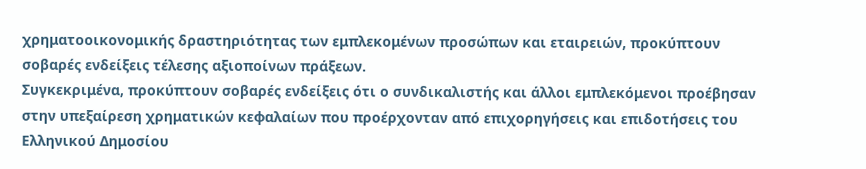χρηματοοικονομικής δραστηριότητας των εμπλεκομένων προσώπων και εταιρειών, προκύπτουν σοβαρές ενδείξεις τέλεσης αξιοποίνων πράξεων.
Συγκεκριμένα, προκύπτουν σοβαρές ενδείξεις ότι ο συνδικαλιστής και άλλοι εμπλεκόμενοι προέβησαν στην υπεξαίρεση χρηματικών κεφαλαίων που προέρχονταν από επιχορηγήσεις και επιδοτήσεις του Ελληνικού Δημοσίου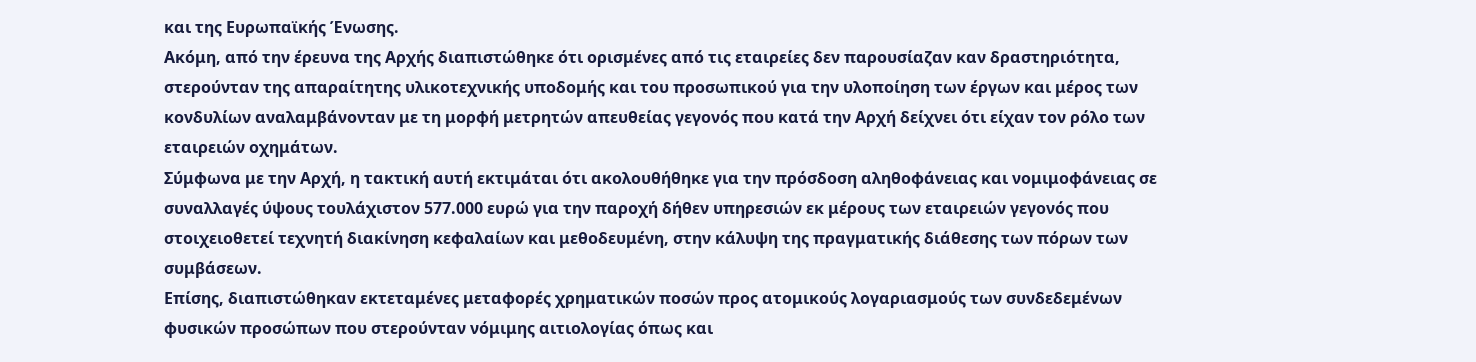και της Ευρωπαϊκής Ένωσης.
Ακόμη, από την έρευνα της Αρχής διαπιστώθηκε ότι ορισμένες από τις εταιρείες δεν παρουσίαζαν καν δραστηριότητα, στερούνταν της απαραίτητης υλικοτεχνικής υποδομής και του προσωπικού για την υλοποίηση των έργων και μέρος των κονδυλίων αναλαμβάνονταν με τη μορφή μετρητών απευθείας γεγονός που κατά την Αρχή δείχνει ότι είχαν τον ρόλο των εταιρειών οχημάτων.
Σύμφωνα με την Αρχή, η τακτική αυτή εκτιμάται ότι ακολουθήθηκε για την πρόσδοση αληθοφάνειας και νομιμοφάνειας σε συναλλαγές ύψους τουλάχιστον 577.000 ευρώ για την παροχή δήθεν υπηρεσιών εκ μέρους των εταιρειών γεγονός που στοιχειοθετεί τεχνητή διακίνηση κεφαλαίων και μεθοδευμένη, στην κάλυψη της πραγματικής διάθεσης των πόρων των συμβάσεων.
Επίσης, διαπιστώθηκαν εκτεταμένες μεταφορές χρηματικών ποσών προς ατομικούς λογαριασμούς των συνδεδεμένων φυσικών προσώπων που στερούνταν νόμιμης αιτιολογίας όπως και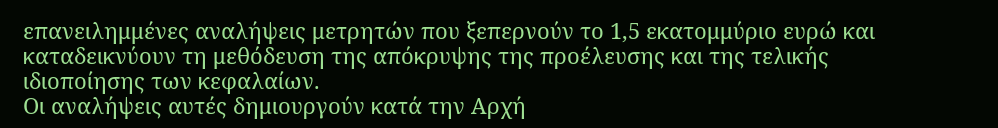επανειλημμένες αναλήψεις μετρητών που ξεπερνούν το 1,5 εκατομμύριο ευρώ και καταδεικνύουν τη μεθόδευση της απόκρυψης της προέλευσης και της τελικής ιδιοποίησης των κεφαλαίων.
Οι αναλήψεις αυτές δημιουργούν κατά την Αρχή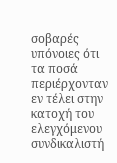σοβαρές υπόνοιες ότι τα ποσά περιέρχονταν εν τέλει στην κατοχή του ελεγχόμενου συνδικαλιστή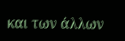και των άλλων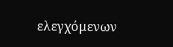ελεγχόμενων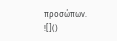προσώπων.
![]()